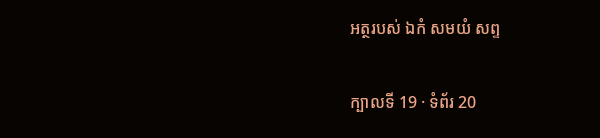អត្ថរបស់ ឯកំ សមយំ សព្ទ

ក្បាលទី 19 · ទំព័រ 20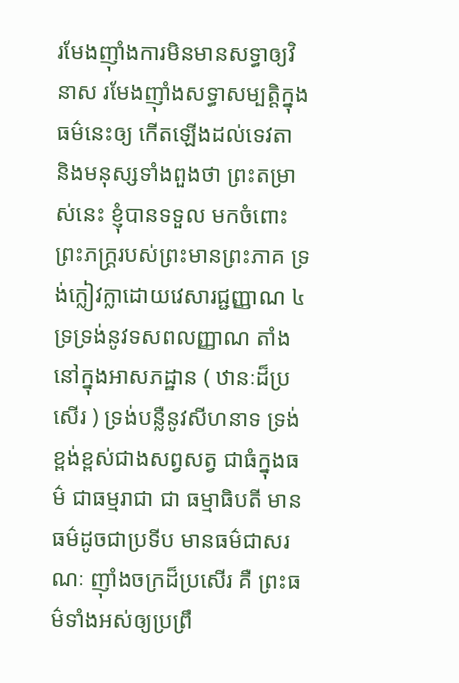រមែងញ៉ាំងការមិនមានសទ្ធាឲ្យវិនាស រមែងញ៉ាំងសទ្ធាសម្បត្តិក្នុងធម៌នេះឲ្យ កើតឡើងដល់ទេវតា និងមនុស្សទាំងពួងថា ព្រះតម្រាស់នេះ ខ្ញុំបានទទួល មកចំពោះព្រះភក្ត្ររបស់ព្រះមានព្រះភាគ ទ្រង់ក្លៀវក្លាដោយវេសារជ្ជញ្ញាណ ៤ ទ្រទ្រង់នូវទសពលញ្ញាណ តាំងនៅក្នុងអាសភដ្ឋាន ( ឋានៈដ៏ប្រសើរ ) ទ្រង់បន្លឺនូវសីហនាទ ទ្រង់ខ្ពង់ខ្ពស់ជាងសព្វសត្វ ជាធំក្នុងធម៌ ជាធម្មរាជា ជា ធម្មាធិបតី មានធម៌ដូចជាប្រទីប មានធម៌ជាសរណៈ ញ៉ាំងចក្រដ៏ប្រសើរ គឺ ព្រះធម៌ទាំងអស់ឲ្យប្រព្រឹ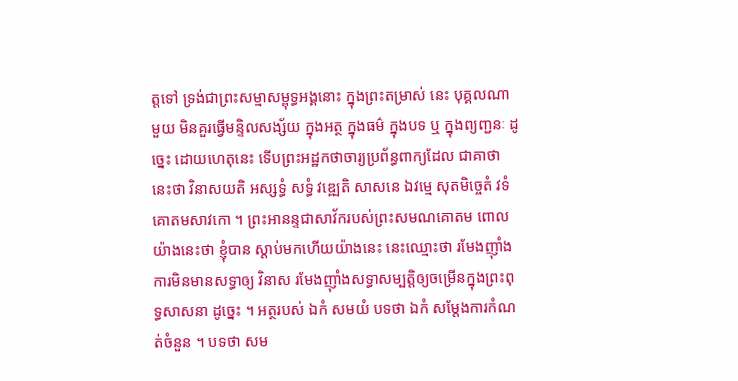ត្តទៅ ទ្រង់ជាព្រះសម្មាសម្ពុទ្ធអង្គនោះ ក្នុងព្រះតម្រាស់ នេះ បុគ្គលណាមួយ មិនគួរធ្វើមន្ទិលសង្ស័យ ក្នុងអត្ថ ក្នុងធម៌ ក្នុងបទ ឬ ក្នុងព្យញ្ជនៈ ដូច្នេះ ដោយហេតុនេះ ទើបព្រះអដ្ឋកថាចារ្យប្រព័ន្ធពាក្យដែល ជាគាថានេះថា វិនាសយតិ អស្សទ្ធំ សទ្ធំ វឌ្ឍេតិ សាសនេ ឯវម្មេ សុតមិច្ចេតំ វទំ គោតមសាវកោ ។ ព្រះអានន្ទជាសាវ័ករបស់ព្រះសមណគោតម ពោលយ៉ាងនេះថា ខ្ញុំបាន ស្តាប់មកហើយយ៉ាងនេះ នេះឈ្មោះថា រមែងញ៉ាំងការមិនមានសទ្ធាឲ្យ វិនាស រមែងញ៉ាំងសទ្ធាសម្បត្តិឲ្យចម្រើនក្នុងព្រះពុទ្ធសាសនា ដូច្នេះ ។ អត្ថរបស់ ឯកំ សមយំ បទថា ឯកំ សម្តែងការកំណត់ចំនួន ។ បទថា សម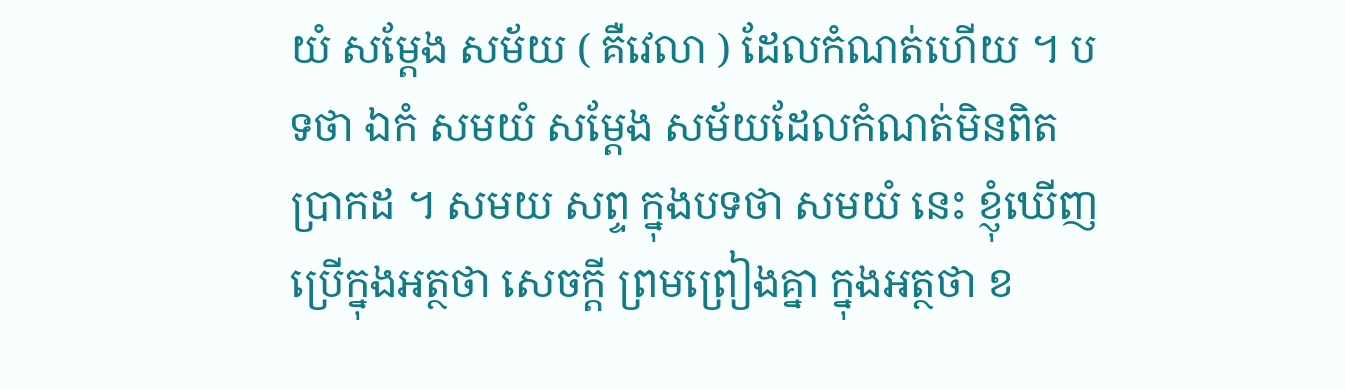យំ សម្តែង សម័យ ( គឺវេលា ) ដែលកំណត់ហើយ ។ បទថា ឯកំ សមយំ សម្តែង សម័យដែលកំណត់មិនពិតប្រាកដ ។ សមយ សព្ទ ក្នុងបទថា សមយំ នេះ ខ្ញុំឃើញប្រើក្នុងអត្ថថា សេចក្តី ព្រមព្រៀងគ្នា ក្នុងអត្ថថា ខ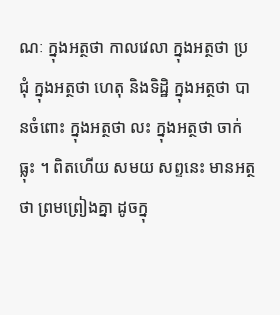ណៈ ក្នុងអត្ថថា កាលវេលា ក្នុងអត្ថថា ប្រជុំ ក្នុងអត្ថថា ហេតុ និងទិដ្ឋិ ក្នុងអត្ថថា បានចំពោះ ក្នុងអត្ថថា លះ ក្នុងអត្ថថា ចាក់ធ្លុះ ។ ពិតហើយ សមយ សព្ទនេះ មានអត្ថថា ព្រមព្រៀងគ្នា ដូចក្នុ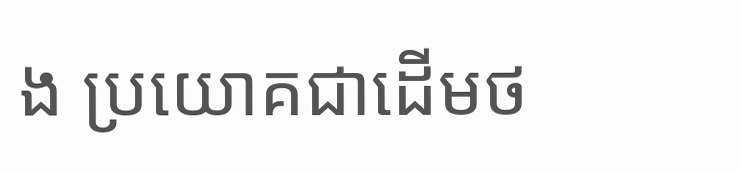ង ប្រយោគជាដើមថ